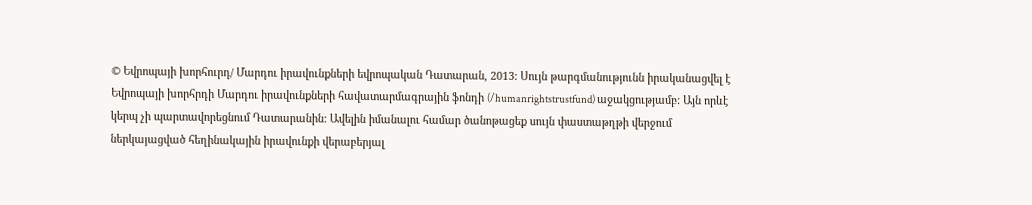© Եվրոպայի խորհուրդ/ Մարդու իրավունքների եվրոպական Դատարան, 2013: Սույն թարգմանությունն իրականացվել է Եվրոպայի խորհրդի Մարդու իրավունքների հավատարմագրային ֆոնդի (/humanrightstrustfund) աջակցությամբ: Այն որևէ կերպ չի պարտավորեցնում Դատարանին: Ավելին իմանալու համար ծանոթացեք սույն փաստաթղթի վերջում ներկայացված հեղինակային իրավունքի վերաբերյալ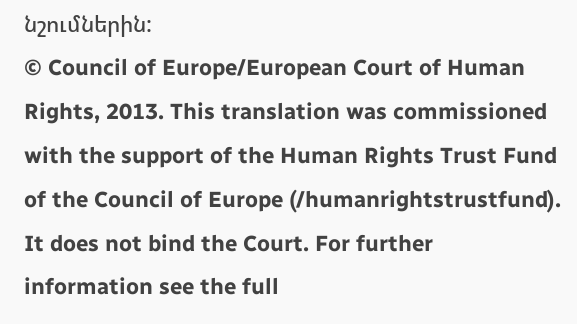նշումներին:
© Council of Europe/European Court of Human Rights, 2013. This translation was commissioned with the support of the Human Rights Trust Fund of the Council of Europe (/humanrightstrustfund). It does not bind the Court. For further information see the full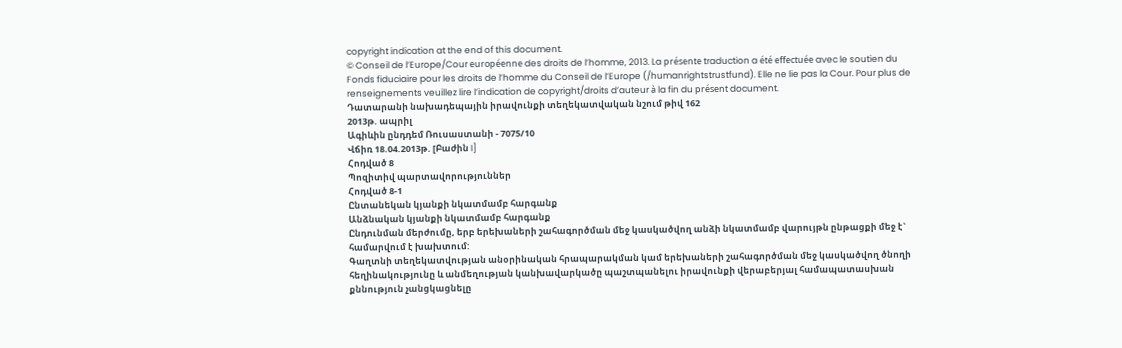copyright indication at the end of this document.
© Conseil de l’Europe/Cour européenne des droits de l’homme, 2013. La présente traduction a été effectuée avec le soutien du Fonds fiduciaire pour les droits de l’homme du Conseil de l’Europe (/humanrightstrustfund). Elle ne lie pas la Cour. Pour plus de renseignements veuillez lire l’indication de copyright/droits d’auteur à la fin du présent document.
Դատարանի նախադեպային իրավունքի տեղեկատվական նշում թիվ 162
2013թ. ապրիլ
Ագիևին ընդդեմ Ռուսաստանի - 7075/10
Վճիռ 18.04.2013թ. [Բաժին I]
Հոդված 8
Պոզիտիվ պարտավորություններ
Հոդված 8-1
Ընտանեկան կյանքի նկատմամբ հարգանք
Անձնական կյանքի նկատմամբ հարգանք
Ընդունման մերժումը, երբ երեխաների շահագործման մեջ կասկածվող անձի նկատմամբ վարույթն ընթացքի մեջ է` համարվում է խախտում:
Գաղտնի տեղեկատվության անօրինական հրապարակման կամ երեխաների շահագործման մեջ կասկածվող ծնողի հեղինակությունը և անմեղության կանխավարկածը պաշտպանելու իրավունքի վերաբերյալ համապատասխան քննություն չանցկացնելը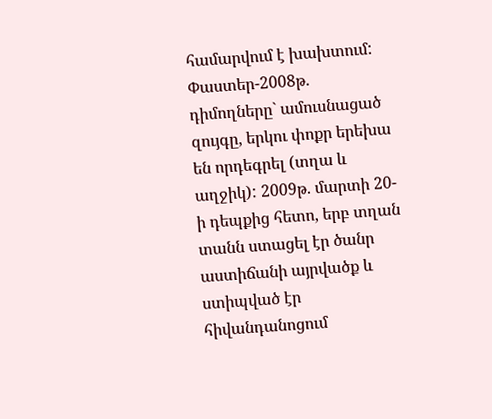համարվում է խախտում:
Փաստեր-2008թ. դիմողները` ամուսնացած զույգը, երկու փոքր երեխա են որդեգրել (տղա և աղջիկ): 2009թ. մարտի 20-ի դեպքից հետո, երբ տղան տանն ստացել էր ծանր աստիճանի այրվածք և ստիպված էր հիվանդանոցում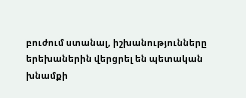բուժում ստանալ, իշխանությունները երեխաներին վերցրել են պետական խնամքի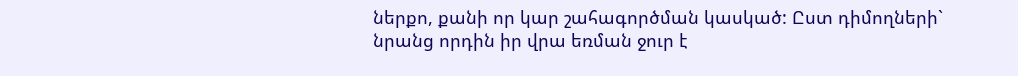ներքո, քանի որ կար շահագործման կասկած: Ըստ դիմողների` նրանց որդին իր վրա եռման ջուր է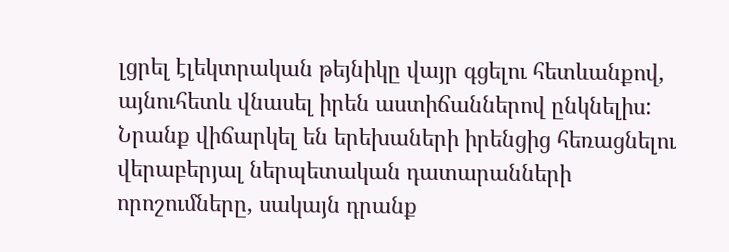լցրել էլեկտրական թեյնիկը վայր գցելու հետևանքով, այնուհետև վնասել իրեն աստիճաններով ընկնելիս: Նրանք վիճարկել են երեխաների իրենցից հեռացնելու վերաբերյալ ներպետական դատարանների որոշումները, սակայն դրանք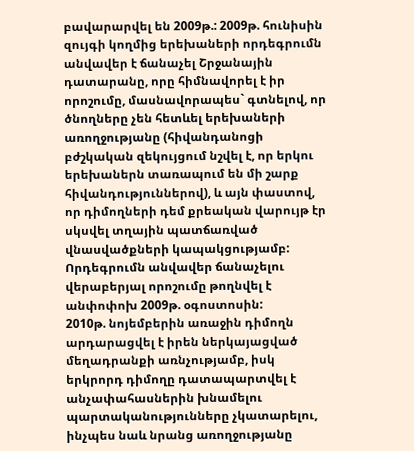բավարարվել են 2009թ.: 2009թ. հունիսին զույգի կողմից երեխաների որդեգրումն անվավեր է ճանաչել Շրջանային դատարանը, որը հիմնավորել է իր որոշումը, մասնավորապես` գտնելով, որ ծնողները չեն հետևել երեխաների առողջությանը (հիվանդանոցի բժշկական զեկույցում նշվել է, որ երկու երեխաներն տառապում են մի շարք հիվանդություններով), և այն փաստով, որ դիմողների դեմ քրեական վարույթ էր սկսվել տղային պատճառված վնասվածքների կապակցությամբ: Որդեգրումն անվավեր ճանաչելու վերաբերյալ որոշումը թողնվել է անփոփոխ 2009թ. օգոստոսին:
2010թ. նոյեմբերին առաջին դիմողն արդարացվել է իրեն ներկայացված մեղադրանքի առնչությամբ, իսկ երկրորդ դիմողը դատապարտվել է անչափահասներին խնամելու պարտականությունները չկատարելու, ինչպես նաև նրանց առողջությանը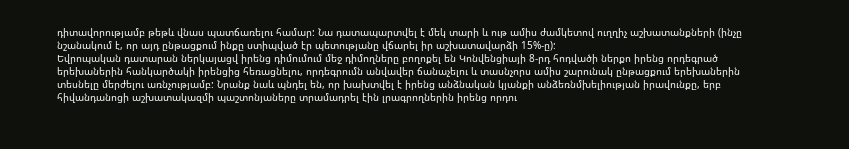դիտավորությամբ թեթև վնաս պատճառելու համար: Նա դատապարտվել է մեկ տարի և ութ ամիս ժամկետով ուղղիչ աշխատանքների (ինչը նշանակում է, որ այդ ընթացքում ինքը ստիպված էր պետությանը վճարել իր աշխատավարձի 15%-ը):
Եվրոպական դատարան ներկայացվ իրենց դիմումում մեջ դիմողները բողոքել են Կոնվենցիայի 8-րդ հոդվածի ներքո իրենց որդեգրած երեխաներին հանկարծակի իրենցից հեռացնելու, որդեգրումն անվավեր ճանաչելու և տասնչորս ամիս շարունակ ընթացքում երեխաներին տեսնելը մերժելու առնչությամբ: Նրանք նաև պնդել են, որ խախտվել է իրենց անձնական կյանքի անձեռնմխելիության իրավունքը, երբ հիվանդանոցի աշխատակազմի պաշտոնյաները տրամադրել էին լրագրողներին իրենց որդու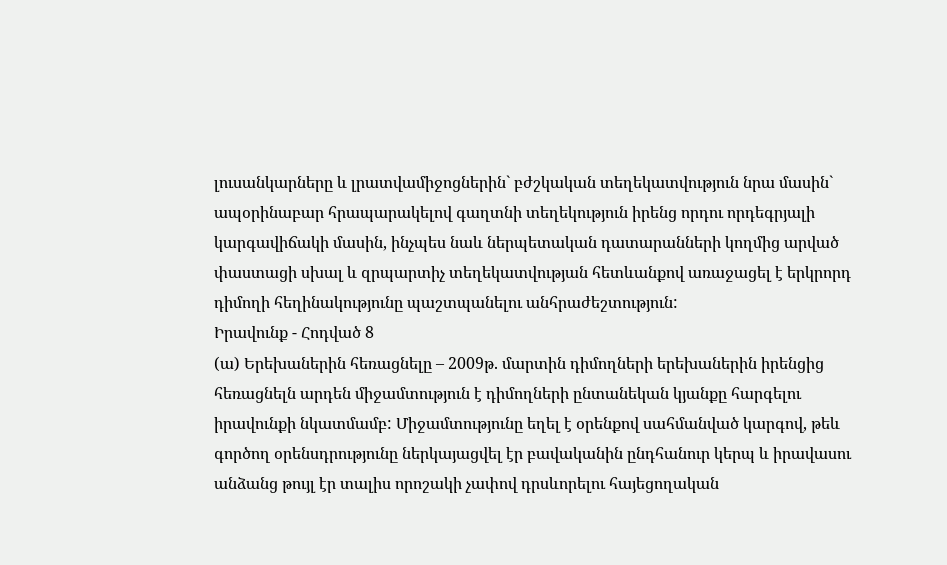լուսանկարները և լրատվամիջոցներին` բժշկական տեղեկատվություն նրա մասին` ապօրինաբար հրապարակելով գաղտնի տեղեկություն իրենց որդու որդեգրյալի կարգավիճակի մասին, ինչպես նաև ներպետական դատարանների կողմից արված փաստացի սխալ և զրպարտիչ տեղեկատվության հետևանքով առաջացել է երկրորդ դիմողի հեղինակությունը պաշտպանելու անհրաժեշտություն:
Իրավունք - Հոդված 8
(ա) Երեխաներին հեռացնելը – 2009թ. մարտին դիմողների երեխաներին իրենցից հեռացնելն արդեն միջամտություն է դիմողների ընտանեկան կյանքը հարգելու իրավունքի նկատմամբ: Միջամտությունը եղել է օրենքով սահմանված կարգով, թեև գործող օրենսդրությունը ներկայացվել էր բավականին ընդհանուր կերպ և իրավասու անձանց թույլ էր տալիս որոշակի չափով դրսևորելու հայեցողական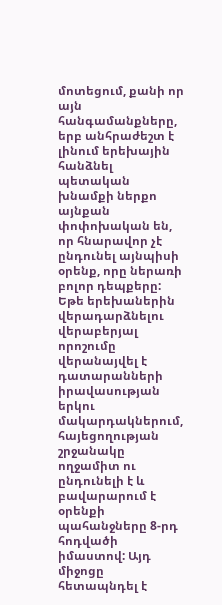մոտեցում, քանի որ այն հանգամանքները, երբ անհրաժեշտ է լինում երեխային հանձնել պետական խնամքի ներքո այնքան փոփոխական են, որ հնարավոր չէ ընդունել այնպիսի օրենք, որը ներառի բոլոր դեպքերը: Եթե երեխաներին վերադարձնելու վերաբերյալ որոշումը վերանայվել է դատարանների իրավասության երկու մակարդակներում, հայեցողության շրջանակը ողջամիտ ու ընդունելի է և բավարարում է օրենքի պահանջները 8-րդ հոդվածի իմաստով: Այդ միջոցը հետապնդել է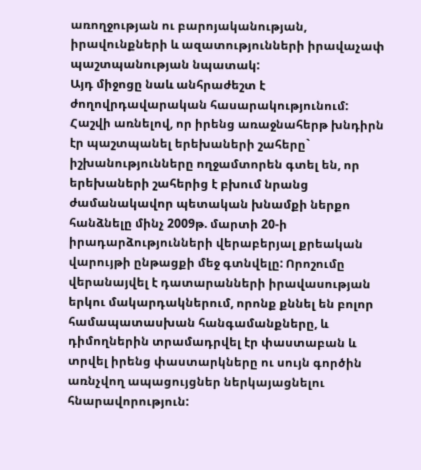առողջության ու բարոյականության, իրավունքների և ազատությունների իրավաչափ պաշտպանության նպատակ:
Այդ միջոցը նաև անհրաժեշտ է ժողովրդավարական հասարակությունում: Հաշվի առնելով, որ իրենց առաջնահերթ խնդիրն էր պաշտպանել երեխաների շահերը` իշխանությունները ողջամտորեն գտել են, որ երեխաների շահերից է բխում նրանց ժամանակավոր պետական խնամքի ներքո հանձնելը մինչ 2009թ. մարտի 20-ի իրադարձությունների վերաբերյալ քրեական վարույթի ընթացքի մեջ գտնվելը: Որոշումը վերանայվել է դատարանների իրավասության երկու մակարդակներում, որոնք քննել են բոլոր համապատասխան հանգամանքները, և դիմողներին տրամադրվել էր փաստաբան և տրվել իրենց փաստարկները ու սույն գործին առնչվող ապացույցներ ներկայացնելու հնարավորություն: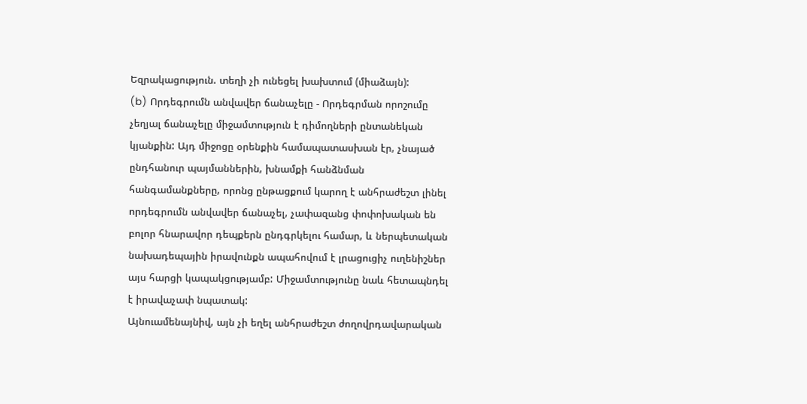Եզրակացություն. տեղի չի ունեցել խախտում (միաձայն):
(b) Որդեգրումն անվավեր ճանաչելը - Որդեգրման որոշումը չեղյալ ճանաչելը միջամտություն է դիմողների ընտանեկան կյանքին: Այդ միջոցը օրենքին համապատասխան էր, չնայած ընդհանուր պայմաններին, խնամքի հանձնման հանգամանքները, որոնց ընթացքում կարող է անհրաժեշտ լինել որդեգրումն անվավեր ճանաչել, չափազանց փոփոխական են բոլոր հնարավոր դեպքերն ընդգրկելու համար, և ներպետական նախադեպային իրավունքն ապահովում է լրացուցիչ ուղենիշներ այս հարցի կապակցությամբ: Միջամտությունը նաև հետապնդել է իրավաչափ նպատակ:
Այնուամենայնիվ, այն չի եղել անհրաժեշտ ժողովրդավարական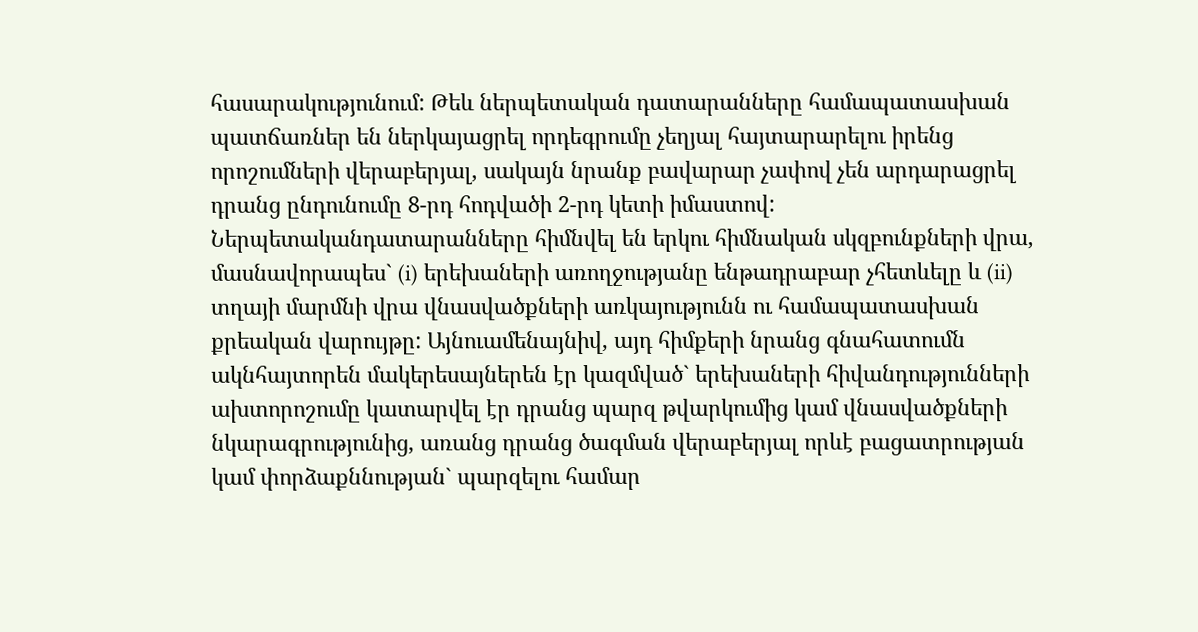հասարակությունում: Թեև ներպետական դատարանները համապատասխան պատճառներ են ներկայացրել որդեգրումը չեղյալ հայտարարելու իրենց որոշումների վերաբերյալ, սակայն նրանք բավարար չափով չեն արդարացրել դրանց ընդունումը 8-րդ հոդվածի 2-րդ կետի իմաստով: Ներպետականդատարանները հիմնվել են երկու հիմնական սկզբունքների վրա, մասնավորապես` (i) երեխաների առողջությանը ենթադրաբար չհետևելը և (ii) տղայի մարմնի վրա վնասվածքների առկայությունն ու համապատասխան քրեական վարույթը: Այնուամենայնիվ, այդ հիմքերի նրանց գնահատումն ակնհայտորեն մակերեսայներեն էր կազմված` երեխաների հիվանդությունների ախտորոշումը կատարվել էր դրանց պարզ թվարկումից կամ վնասվածքների նկարագրությունից, առանց դրանց ծագման վերաբերյալ որևէ բացատրության կամ փորձաքննության` պարզելու համար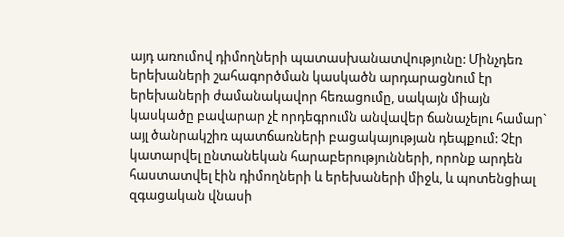այդ առումով դիմողների պատասխանատվությունը: Մինչդեռ երեխաների շահագործման կասկածն արդարացնում էր երեխաների ժամանակավոր հեռացումը, սակայն միայն կասկածը բավարար չէ որդեգրումն անվավեր ճանաչելու համար` այլ ծանրակշիռ պատճառների բացակայության դեպքում: Չէր կատարվել ընտանեկան հարաբերությունների, որոնք արդեն հաստատվել էին դիմողների և երեխաների միջև, և պոտենցիալ զգացական վնասի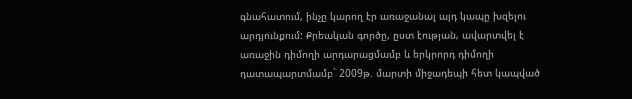գնահատում, ինչը կարող էր առաջանալ այդ կապը խզելու արդյունքում: Քրեական գործը, ըստ էության, ավարտվել է առաջին դիմողի արդարացմամբ և երկրորդ դիմողի դատապարտմամբ` 2009թ. մարտի միջադեպի հետ կապված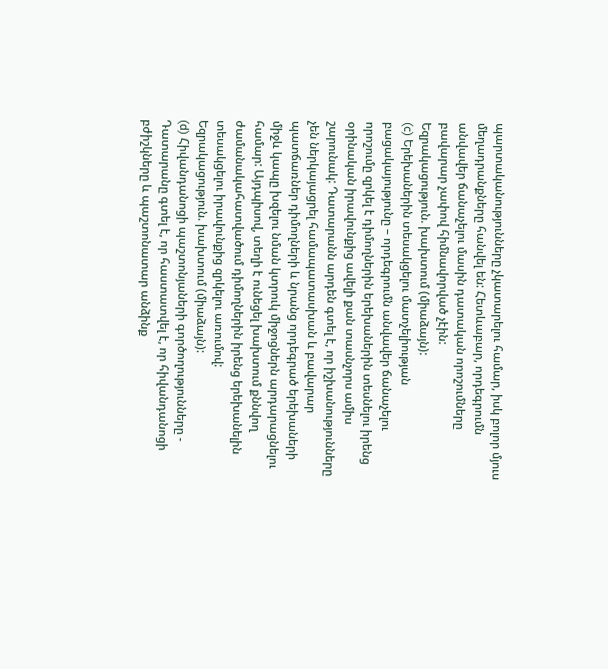պարտականությունները չկատարելու համար, իսկ բոլոր մյուս մեղադրանքները հանվել են: Հետևաբար, որդեգրումն անվավեր ճանաչելու մասին դատական որոշումները բավարար չափով հիմնավորված չէին:
Եզրակացություն. խախտում (միաձայն):
(c) Երեխաներին տեսակցելու մատչելիության բացակայությունը – որդեգրումն անվավեր ճանաչելու որոշումը զրկել է դիմողներին երեխաներին տեսնելու իրենց օրինական իրավունքից ավելի քան տասնչորս ամիս շարունակ: Դատարանն արդեն գտել է, որ իշխանությունները չեն ներկայացրել համապատասխան և բավարար պատճառներ դիմողների և նրանց որդեգրած երեխաների միջև կապը խզելու նման կտրուկ միջոցներն արդարացնելու համար: Այդպիսով, տեղի է ունեցել խախտում քննվող ժամանակահատվածում դիմողներին իրենց երեխանելին տեսակցելու իրավունքից զրկելու առումով:
Եզրակացություն. խախտում (միաձայն):
(d) Հիվանդանոցի պաշտոնյաների գործողությունները - Դատարանը գտել է, որ հաստատվել է, որ հիվանդանոցի բժիշկները և պաշտոնատար անձինք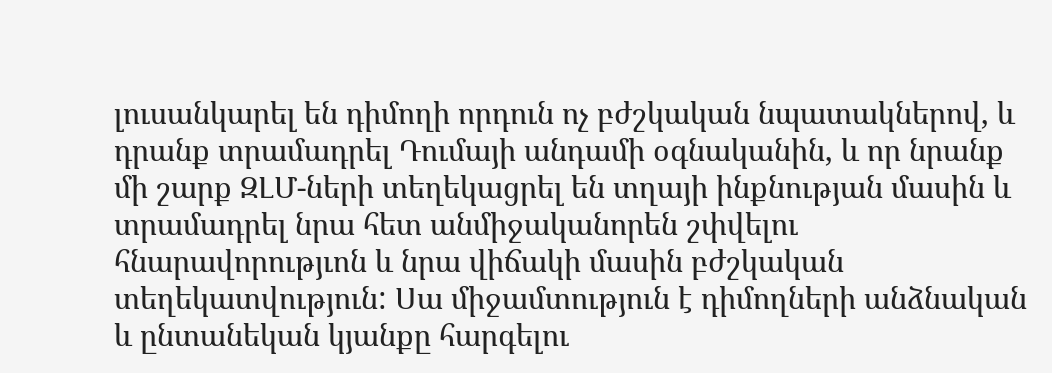լուսանկարել են դիմողի որդուն ոչ բժշկական նպատակներով, և դրանք տրամադրել Դումայի անդամի օգնականին, և որ նրանք մի շարք ԶԼՄ-ների տեղեկացրել են տղայի ինքնության մասին և տրամադրել նրա հետ անմիջականորեն շփվելու հնարավորությւոն և նրա վիճակի մասին բժշկական տեղեկատվություն: Սա միջամտություն է դիմողների անձնական և ընտանեկան կյանքը հարգելու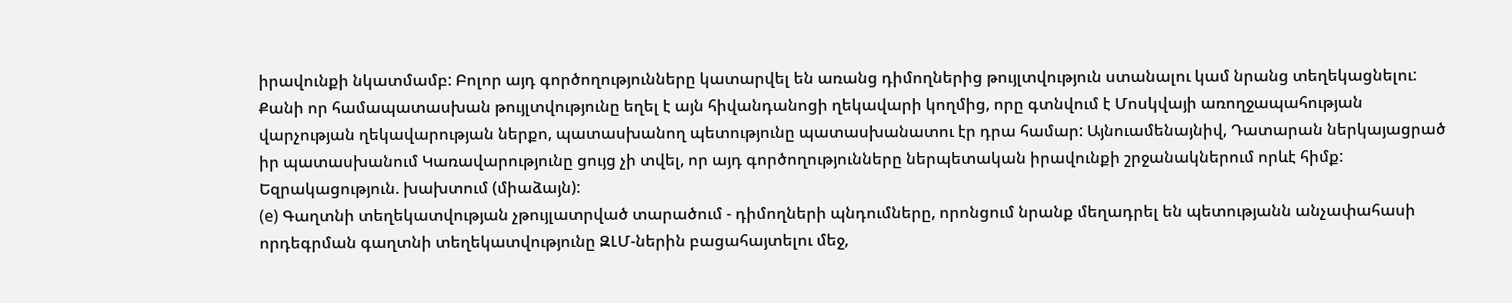իրավունքի նկատմամբ: Բոլոր այդ գործողությունները կատարվել են առանց դիմողներից թույլտվություն ստանալու կամ նրանց տեղեկացնելու: Քանի որ համապատասխան թույլտվությունը եղել է այն հիվանդանոցի ղեկավարի կողմից, որը գտնվում է Մոսկվայի առողջապահության վարչության ղեկավարության ներքո, պատասխանող պետությունը պատասխանատու էր դրա համար: Այնուամենայնիվ, Դատարան ներկայացրած իր պատասխանում Կառավարությունը ցույց չի տվել, որ այդ գործողությունները ներպետական իրավունքի շրջանակներում որևէ հիմք:
Եզրակացություն. խախտում (միաձայն):
(e) Գաղտնի տեղեկատվության չթույլատրված տարածում - դիմողների պնդումները, որոնցում նրանք մեղադրել են պետությանն անչափահասի որդեգրման գաղտնի տեղեկատվությունը ԶԼՄ-ներին բացահայտելու մեջ,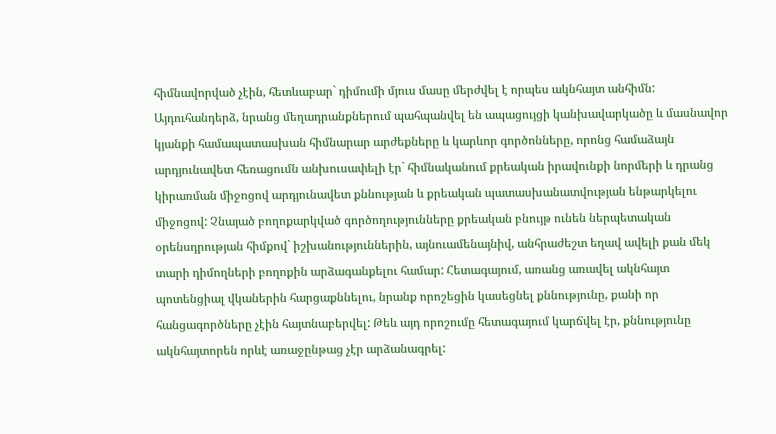հիմնավորված չէին, հետևաբար` դիմումի մյուս մասը մերժվել է որպես ակնհայտ անհիմն:
Այդուհանդերձ, նրանց մեղադրանքներում պահպանվել են ապացույցի կանխավարկածը և մասնավոր կյանքի համապատասխան հիմնարար արժեքները և կարևոր գործոնները, որոնց համաձայն արդյունավետ հեռացումն անխուսափելի էր` հիմնականում քրեական իրավունքի նորմերի և դրանց կիրառման միջոցով արդյունավետ քննության և քրեական պատասխանատվության ենթարկելու միջոցով: Չնայած բողոքարկված գործողությունները քրեական բնույթ ունեն ներպետական օրենսդրության հիմքով` իշխանություններին, այնուամենայնիվ, անհրաժեշտ եղավ ավելի քան մեկ տարի դիմողների բողոքին արձագանքելու համար: Հետագայում, առանց առավել ակնհայտ պոտենցիալ վկաներին հարցաքննելու, նրանք որոշեցին կասեցնել քննությունը, քանի որ հանցագործները չէին հայտնաբերվել: Թեև այդ որոշումը հետագայում կարճվել էր, քննությունը ակնհայտորեն որևէ առաջընթաց չէր արձանագրել: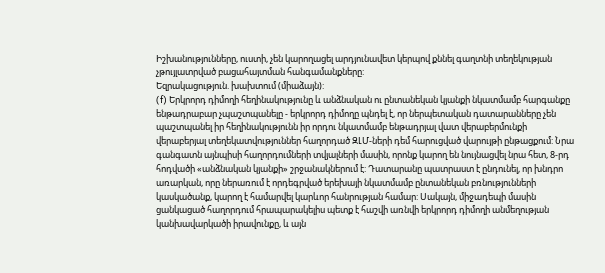Իշխանությունները, ուստի, չեն կարողացել արդյունավետ կերպով քննել գաղտնի տեղեկության չթույլատրված բացահայտման հանգամանքները:
Եզրակացություն. խախտում (միաձայն):
(f) Երկրորդ դիմողի հեղինակությունը և անձնական ու ընտանեկան կյանքի նկատմամբ հարգանքը ենթադրաբար չպաշտպանելը - երկրորդ դիմողը պնդել է, որ ներպետական դատարանները չեն պաշտպանել իր հեղինակությունն իր որդու նկատմամբ ենթադրյալ վատ վերաբերմունքի վերաբերյալ տեղեկատվություններ հաղորդած ԶԼՄ-ների դեմ հարուցված վարույթի ընթացքում: Նրա գանգատն այնպիսի հաղորդումների տվյալների մասին, որոնք կարող են նույնացվել նրա հետ, 8-րդ հոդվածի «անձնական կյանքի» շրջանակներում է: Դատարանը պատրաստ է ընդունել, որ խնդրո առարկան, որը ներառում է որդեգրված երեխայի նկատմամբ ընտանեկան բռնությունների կասկածանք, կարող է համարվել կարևոր հանրության համար: Սակայն, միջադեպի մասին ցանկացած հաղորդում հրապարակելիս պետք է հաշվի առնվի երկրորդ դիմողի անմեղության կանխավարկածի իրավունքը, և այն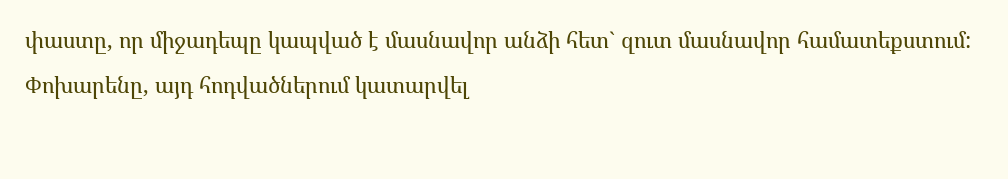փաստը, որ միջադեպը կապված է մասնավոր անձի հետ` զուտ մասնավոր համատեքստում: Փոխարենը, այդ հոդվածներում կատարվել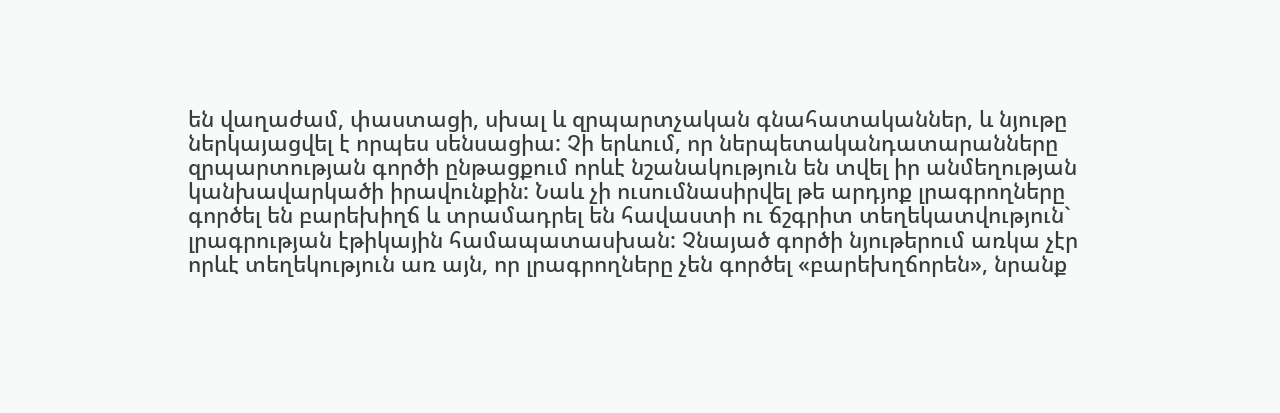են վաղաժամ, փաստացի, սխալ և զրպարտչական գնահատականներ, և նյութը ներկայացվել է որպես սենսացիա: Չի երևում, որ ներպետականդատարանները զրպարտության գործի ընթացքում որևէ նշանակություն են տվել իր անմեղության կանխավարկածի իրավունքին: Նաև չի ուսումնասիրվել թե արդյոք լրագրողները գործել են բարեխիղճ և տրամադրել են հավաստի ու ճշգրիտ տեղեկատվություն` լրագրության էթիկային համապատասխան: Չնայած գործի նյութերում առկա չէր որևէ տեղեկություն առ այն, որ լրագրողները չեն գործել «բարեխղճորեն», նրանք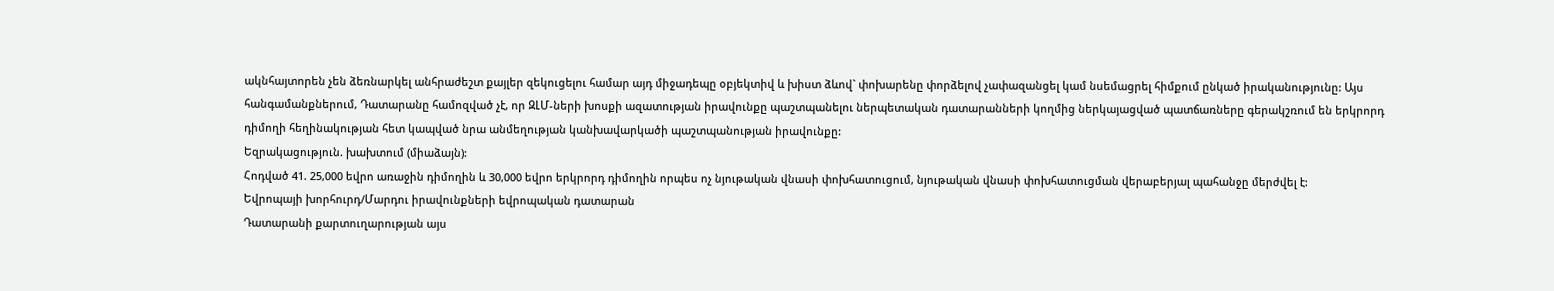ակնհայտորեն չեն ձեռնարկել անհրաժեշտ քայլեր զեկուցելու համար այդ միջադեպը օբյեկտիվ և խիստ ձևով` փոխարենը փորձելով չափազանցել կամ նսեմացրել հիմքում ընկած իրականությունը: Այս հանգամանքներում, Դատարանը համոզված չէ, որ ԶԼՄ-ների խոսքի ազատության իրավունքը պաշտպանելու ներպետական դատարանների կողմից ներկայացված պատճառները գերակշռում են երկրորդ դիմողի հեղինակության հետ կապված նրա անմեղության կանխավարկածի պաշտպանության իրավունքը:
Եզրակացություն. խախտում (միաձայն):
Հոդված 41. 25,000 եվրո առաջին դիմողին և 30,000 եվրո երկրորդ դիմողին որպես ոչ նյութական վնասի փոխհատուցում, նյութական վնասի փոխհատուցման վերաբերյալ պահանջը մերժվել է:
Եվրոպայի խորհուրդ/Մարդու իրավունքների եվրոպական դատարան
Դատարանի քարտուղարության այս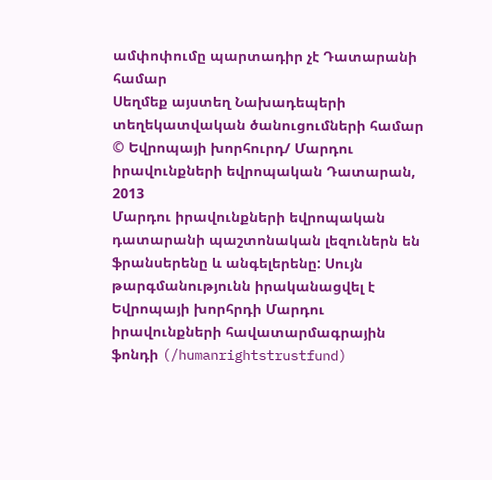ամփոփումը պարտադիր չէ Դատարանի համար
Սեղմեք այստեղ Նախադեպերի տեղեկատվական ծանուցումների համար
© Եվրոպայի խորհուրդ/ Մարդու իրավունքների եվրոպական Դատարան, 2013
Մարդու իրավունքների եվրոպական դատարանի պաշտոնական լեզուներն են ֆրանսերենը և անգելերենը: Սույն թարգմանությունն իրականացվել է Եվրոպայի խորհրդի Մարդու իրավունքների հավատարմագրային ֆոնդի (/humanrightstrustfund)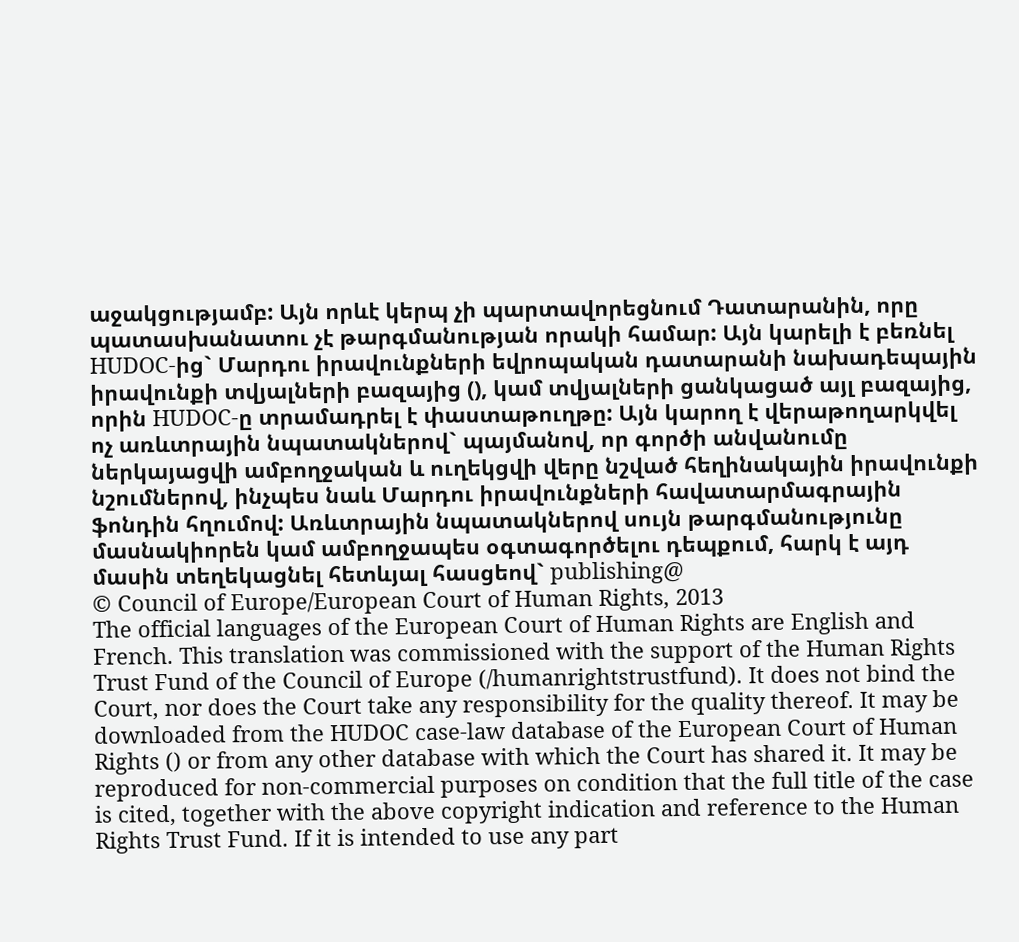աջակցությամբ: Այն որևէ կերպ չի պարտավորեցնում Դատարանին, որը պատասխանատու չէ թարգմանության որակի համար: Այն կարելի է բեռնել HUDOC-ից` Մարդու իրավունքների եվրոպական դատարանի նախադեպային իրավունքի տվյալների բազայից (), կամ տվյալների ցանկացած այլ բազայից, որին HUDOC-ը տրամադրել է փաստաթուղթը: Այն կարող է վերաթողարկվել ոչ առևտրային նպատակներով` պայմանով, որ գործի անվանումը ներկայացվի ամբողջական և ուղեկցվի վերը նշված հեղինակային իրավունքի նշումներով, ինչպես նաև Մարդու իրավունքների հավատարմագրային ֆոնդին հղումով: Առևտրային նպատակներով սույն թարգմանությունը մասնակիորեն կամ ամբողջապես օգտագործելու դեպքում, հարկ է այդ մասին տեղեկացնել հետևյալ հասցեով` publishing@
© Council of Europe/European Court of Human Rights, 2013
The official languages of the European Court of Human Rights are English and French. This translation was commissioned with the support of the Human Rights Trust Fund of the Council of Europe (/humanrightstrustfund). It does not bind the Court, nor does the Court take any responsibility for the quality thereof. It may be downloaded from the HUDOC case-law database of the European Court of Human Rights () or from any other database with which the Court has shared it. It may be reproduced for non-commercial purposes on condition that the full title of the case is cited, together with the above copyright indication and reference to the Human Rights Trust Fund. If it is intended to use any part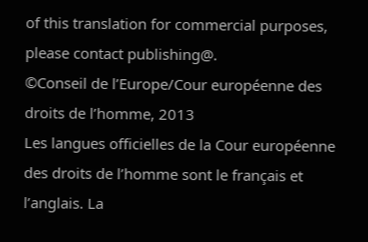of this translation for commercial purposes, please contact publishing@.
©Conseil de l’Europe/Cour européenne des droits de l’homme, 2013
Les langues officielles de la Cour européenne des droits de l’homme sont le français et l’anglais. La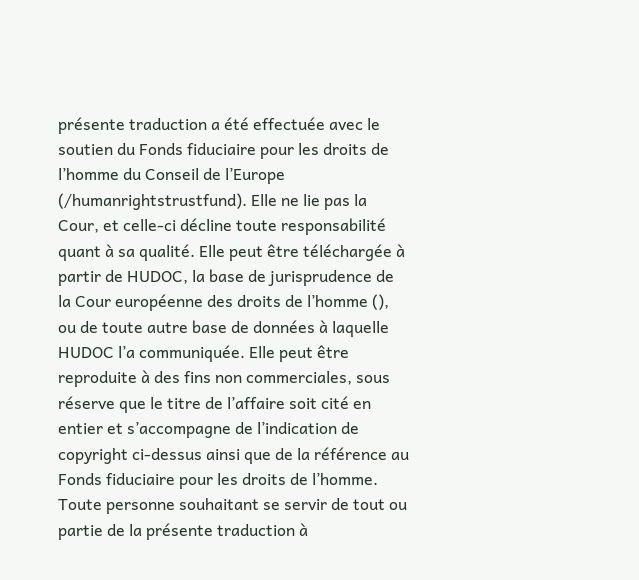présente traduction a été effectuée avec le soutien du Fonds fiduciaire pour les droits de l’homme du Conseil de l’Europe (/humanrightstrustfund). Elle ne lie pas la Cour, et celle-ci décline toute responsabilité quant à sa qualité. Elle peut être téléchargée à partir de HUDOC, la base de jurisprudence de la Cour européenne des droits de l’homme (), ou de toute autre base de données à laquelle HUDOC l’a communiquée. Elle peut être reproduite à des fins non commerciales, sous réserve que le titre de l’affaire soit cité en entier et s’accompagne de l’indication de copyright ci-dessus ainsi que de la référence au Fonds fiduciaire pour les droits de l’homme. Toute personne souhaitant se servir de tout ou partie de la présente traduction à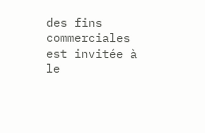des fins commerciales est invitée à le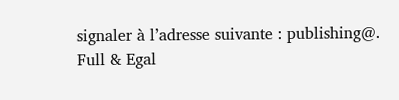signaler à l’adresse suivante : publishing@.
Full & Egal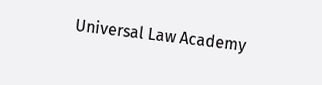Universal Law Academy